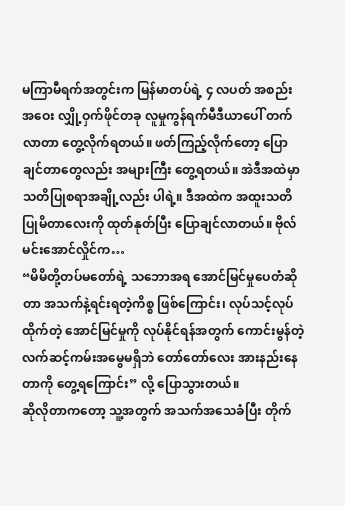မကြာမီရက်အတွင်းက မြန်မာတပ်ရဲ့ ၄ လပတ် အစည်းအဝေး လျှို့ဝှက်ဖိုင်တခု လူမှုကွန်ရက်မီဒီယာပေါ် တက်လာတာ တွေ့လိုက်ရတယ်။ ဖတ်ကြည့်လိုက်တော့ ပြောချင်တာတွေလည်း အများကြီး တွေ့ရတယ်။ အဲဒီအထဲမှာ သတိပြုစရာအချို့လည်း ပါရဲ့။ ဒီအထဲက အထူးသတိပြုမိတာလေးကို ထုတ်နုတ်ပြီး ပြောချင်လာတယ်။ ဗိုလ်မင်းအောင်လှိုင်က…
“မိမိတို့တပ်မတော်ရဲ့ သဘောအရ အောင်မြင်မှုပေတံဆိုတာ အသက်နဲ့ရင်းရတဲ့ကိစ္စ ဖြစ်ကြောင်း၊ လုပ်သင့်လုပ်ထိုက်တဲ့ အောင်မြင်မှုကို လုပ်နိုင်ရန်အတွက် ကောင်းမွန်တဲ့ လက်ဆင့်ကမ်းအမွေမရှိဘဲ တော်တော်လေး အားနည်းနေတာကို တွေ့ရကြောင်း” လို့ ပြောသွားတယ်။
ဆိုလိုတာကတော့ သူ့အတွက် အသက်အသေခံပြီး တိုက်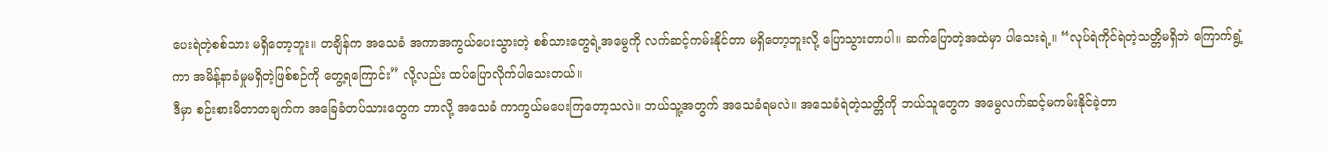ပေးရဲတဲ့စစ်သား မရှိတော့ဘူး။ တချိန်က အသေခံ အကာအကွယ်ပေးသွားတဲ့ စစ်သားတွေရဲ့အမွေကို လက်ဆင့်ကမ်းနိုင်တာ မရှိတော့ဘူးလို့ ပြောသွားတာပါ။ ဆက်ပြောတဲ့အထဲမှာ ပါသေးရဲ့။ “လုပ်ရဲကိုင်ရဲတဲ့သတ္တိမရှိဘဲ ကြောက်ရွံ့ကာ အမိန့်နာခံမှုမရှိတဲ့ဖြစ်စဉ်ကို တွေ့ရကြောင်း” လို့လည်း ထပ်ပြောလိုက်ပါသေးတယ်။
ဒီမှာ စဉ်းစားမိတာတချက်က အခြေခံတပ်သားတွေက ဘာလို့ အသေခံ ကာကွယ်မပေးကြတော့သလဲ။ ဘယ်သူ့အတွက် အသေခံရမလဲ။ အသေခံရဲတဲ့သတ္တိကို ဘယ်သူတွေက အမွေလက်ဆင့်မကမ်းနိုင်ခဲ့တာ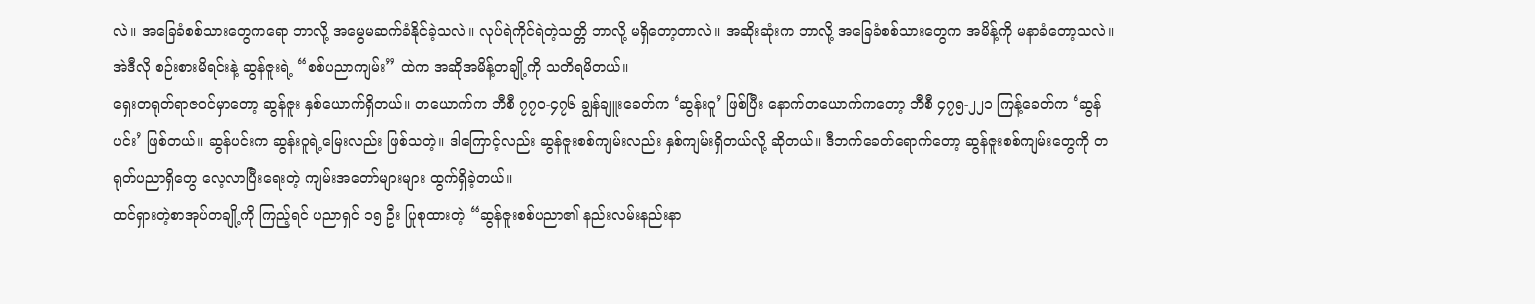လဲ။ အခြေခံစစ်သားတွေကရော ဘာလို့ အမွေမဆက်ခံနိုင်ခဲ့သလဲ။ လုပ်ရဲကိုင်ရဲတဲ့သတ္တိ ဘာလို့ မရှိတော့တာလဲ။ အဆိုးဆုံးက ဘာလို့ အခြေခံစစ်သားတွေက အမိန့်ကို မနာခံတော့သလဲ။ အဲဒီလို စဉ်းစားမိရင်းနဲ့ ဆွန်ဇူးရဲ့ “စစ်ပညာကျမ်း” ထဲက အဆိုအမိန့်တချို့ကို သတိရမိတယ်။
ရှေးတရုတ်ရာဇဝင်မှာတော့ ဆွန်ဇူး နှစ်ယောက်ရှိတယ်။ တယောက်က ဘီစီ ၇၇၀-၄၇၆ ချွန်ချူးခေတ်က ‘ဆွန်းဝူ’ ဖြစ်ပြီး နောက်တယောက်ကတော့ ဘီစီ ၄၇၅-၂၂၁ ကြန့်ခေတ်က ‘ဆွန်ပင်း’ ဖြစ်တယ်။ ဆွန်ပင်းက ဆွန်းဝူရဲ့မြေးလည်း ဖြစ်သတဲ့။ ဒါကြောင့်လည်း ဆွန်ဇူးစစ်ကျမ်းလည်း နှစ်ကျမ်းရှိတယ်လို့ ဆိုတယ်။ ဒီဘက်ခေတ်ရောက်တော့ ဆွန်ဇူးစစ်ကျမ်းတွေကို တရုတ်ပညာရှိတွေ လေ့လာပြီးရေးတဲ့ ကျမ်းအတော်များများ ထွက်ရှိခဲ့တယ်။
ထင်ရှားတဲ့စာအုပ်တချို့ကို ကြည့်ရင် ပညာရှင် ၁၅ ဦး ပြုစုထားတဲ့ “ဆွန်ဇူးစစ်ပညာ၏ နည်းလမ်းနည်းနာ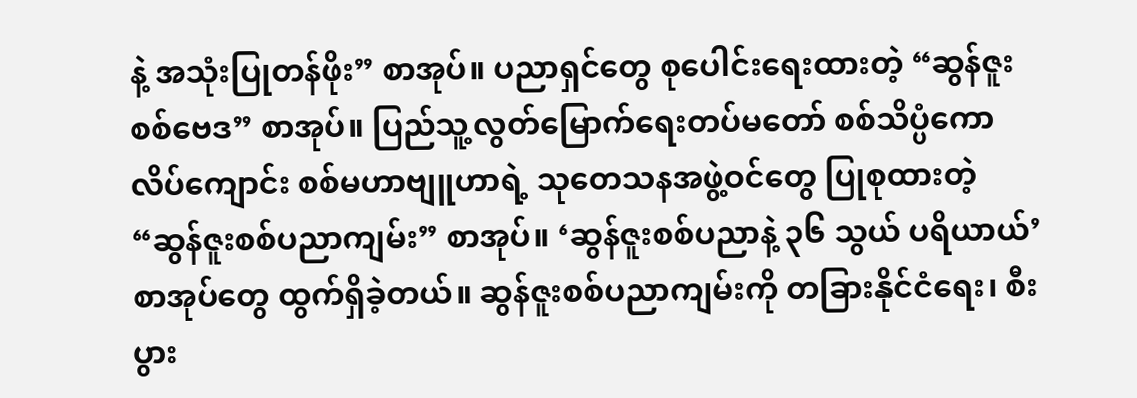နဲ့ အသုံးပြုတန်ဖိုး” စာအုပ်။ ပညာရှင်တွေ စုပေါင်းရေးထားတဲ့ “ဆွန်ဇူးစစ်ဗေဒ” စာအုပ်။ ပြည်သူ့လွတ်မြောက်ရေးတပ်မတော် စစ်သိပ္ပံကောလိပ်ကျောင်း စစ်မဟာဗျူဟာရဲ့ သုတေသနအဖွဲ့ဝင်တွေ ပြုစုထားတဲ့ “ဆွန်ဇူးစစ်ပညာကျမ်း” စာအုပ်။ ‘ဆွန်ဇူးစစ်ပညာနဲ့ ၃၆ သွယ် ပရိယာယ်’ စာအုပ်တွေ ထွက်ရှိခဲ့တယ်။ ဆွန်ဇူးစစ်ပညာကျမ်းကို တခြားနိုင်ငံရေး၊ စီးပွား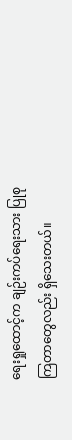ရေးရှုထောင့်က ချဉ်းကပ်ရေးသား ပြုစုကြတာတွေလည်း ရှိသေးတယ်။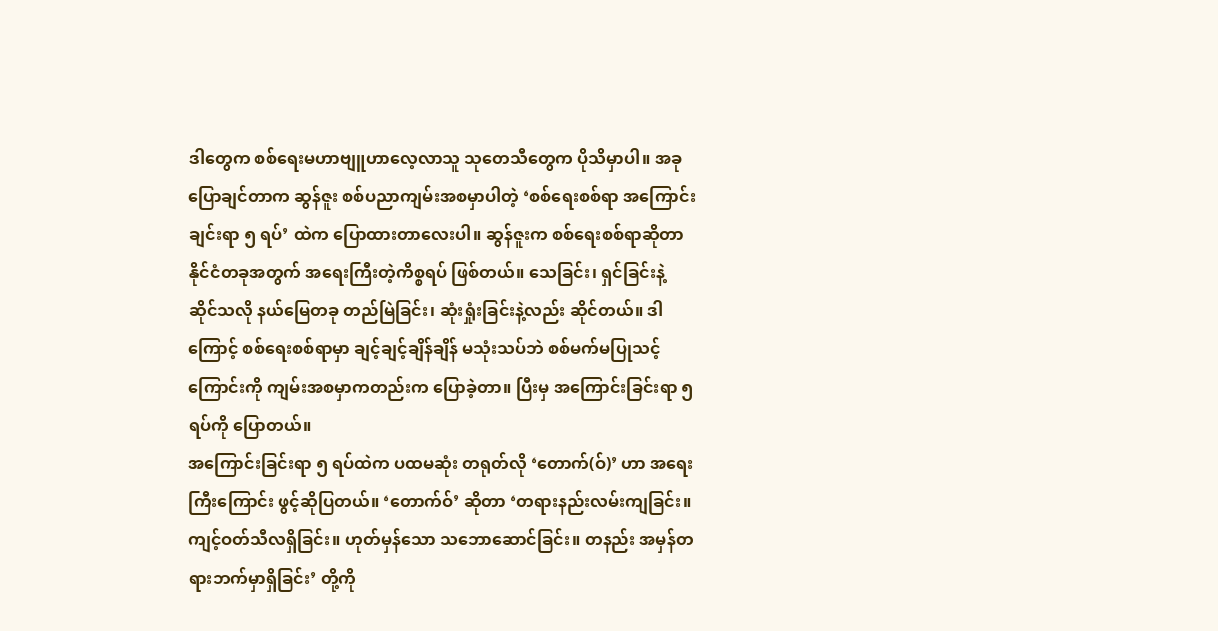ဒါတွေက စစ်ရေးမဟာဗျူဟာလေ့လာသူ သုတေသီတွေက ပိုသိမှာပါ။ အခုပြောချင်တာက ဆွန်ဇူး စစ်ပညာကျမ်းအစမှာပါတဲ့ ‘စစ်ရေးစစ်ရာ အကြောင်းချင်းရာ ၅ ရပ်’ ထဲက ပြောထားတာလေးပါ။ ဆွန်ဇူးက စစ်ရေးစစ်ရာဆိုတာ နိုင်ငံတခုအတွက် အရေးကြီးတဲ့ကိစ္စရပ် ဖြစ်တယ်။ သေခြင်း၊ ရှင်ခြင်းနဲ့ ဆိုင်သလို နယ်မြေတခု တည်မြဲခြင်း၊ ဆုံးရှုံးခြင်းနဲ့လည်း ဆိုင်တယ်။ ဒါကြောင့် စစ်ရေးစစ်ရာမှာ ချင့်ချင့်ချိန်ချိန် မသုံးသပ်ဘဲ စစ်မက်မပြုသင့်ကြောင်းကို ကျမ်းအစမှာကတည်းက ပြောခဲ့တာ။ ပြီးမှ အကြောင်းခြင်းရာ ၅ ရပ်ကို ပြောတယ်။
အကြောင်းခြင်းရာ ၅ ရပ်ထဲက ပထမဆုံး တရုတ်လို ‘တောက်(ဝ်)’ ဟာ အရေးကြီးကြောင်း ဖွင့်ဆိုပြတယ်။ ‘တောက်ဝ်’ ဆိုတာ ‘တရားနည်းလမ်းကျခြင်း။ ကျင့်ဝတ်သီလရှိခြင်း။ ဟုတ်မှန်သော သဘောဆောင်ခြင်း။ တနည်း အမှန်တရားဘက်မှာရှိခြင်း’ တို့ကို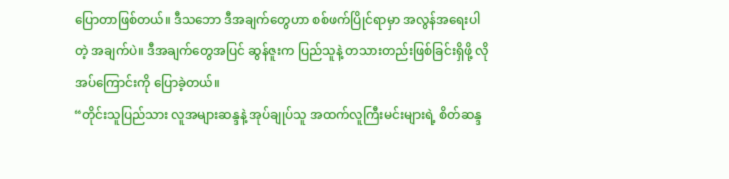ပြောတာဖြစ်တယ်။ ဒီသဘော ဒီအချက်တွေဟာ စစ်ဖက်ပြိုင်ရာမှာ အလွန်အရေးပါတဲ့ အချက်ပဲ။ ဒီအချက်တွေအပြင် ဆွန်ဇူးက ပြည်သူနဲ့ တသားတည်းဖြစ်ခြင်းရှိဖို့ လိုအပ်ကြောင်းကို ပြောခဲ့တယ်။
“တိုင်းသူပြည်သား လူအများဆန္ဒနဲ့ အုပ်ချုပ်သူ အထက်လူကြီးမင်းများရဲ့ စိတ်ဆန္ဒ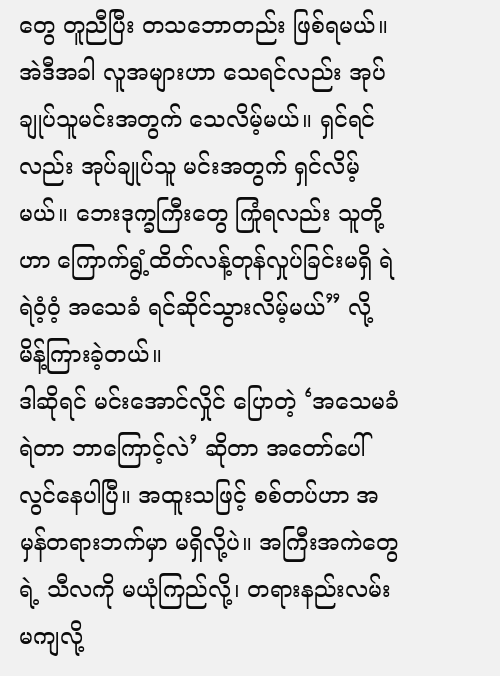တွေ တူညီပြီး တသဘောတည်း ဖြစ်ရမယ်။ အဲဒီအခါ လူအများဟာ သေရင်လည်း အုပ်ချုပ်သူမင်းအတွက် သေလိမ့်မယ်။ ရှင်ရင်လည်း အုပ်ချုပ်သူ မင်းအတွက် ရှင်လိမ့်မယ်။ ဘေးဒုက္ခကြီးတွေ ကြုံရလည်း သူတို့ဟာ ကြောက်ရွံ့ထိတ်လန့်တုန်လှုပ်ခြင်းမရှိ ရဲရဲဝံ့ဝံ့ အသေခံ ရင်ဆိုင်သွားလိမ့်မယ်” လို့ မိန့်ကြားခဲ့တယ်။
ဒါဆိုရင် မင်းအောင်လှိုင် ပြောတဲ့ ‘အသေမခံရဲတာ ဘာကြောင့်လဲ’ ဆိုတာ အတော်ပေါ်လွင်နေပါပြီ။ အထူးသဖြင့် စစ်တပ်ဟာ အမှန်တရားဘက်မှာ မရှိလို့ပဲ။ အကြီးအကဲတွေရဲ့ သီလကို မယုံကြည်လို့၊ တရားနည်းလမ်းမကျလို့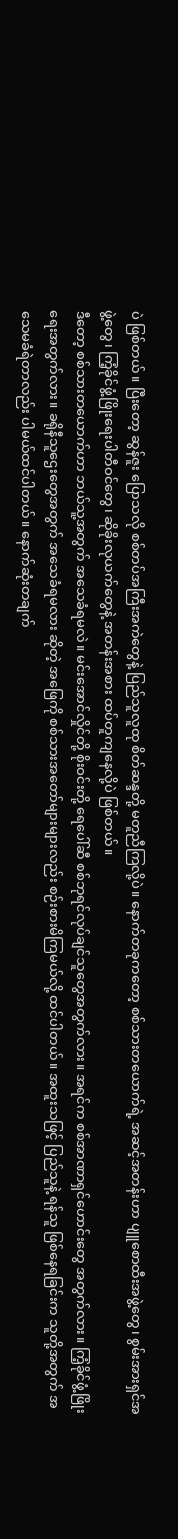ပဲ ဖြစ်တယ်။ ပြီးတော့ ဆွန်ဇူး ပြောသလို စစ်တပ်အကြီးအကဲတွေနဲ့ ပြည်သူလူထု စိတ်ဆန္ဒတို့ မတူညီကြလို့ပဲ။ နောက်တခုကတော့ စစ်သားတယောက်ရဲ့ အဆင့်အတန်းဟာ ပျူစောထီးအဖွဲ့တွေ၊ စွမ်းအားရှင်အဖွဲ့တွေ၊ ကြံ့ခိုင်ဖွံ့ဖြိုးရေးပါတီဝင်တွေ၊ ဆိုခိုးလုယက်တွေနဲ့ အတန်းအစား ထပ်တူကျနေလို့ပဲ ဖြစ်တယ်။
ဒီတော့ စစ်သားတယောက်ဟာ ဘယ်သူ့အတွက် အသေခံရမလဲ။ မင်းအောင်လှိုင်တို့ စိုးဝင်းတို့ ရေပေါ်ဆီ စစ်ဘုရင်လုပ်ချင်သူတွေအတွက်လား။ အရင်က စစ်အာဏာရှင်ဟောင်းတွေ အတွက်လား။ ကြံ့ခိုင်ဖွံ့ဖြိုးရေးအတွက်လား။ ခရိုနီသူဌေးတွေအတွက် အသေခံရမလား ဆိုတဲ့ အဖြေကို စစ်သားအတော်များများလည်း စဉ်းစားမိကြမယ်လို့ ထင်ပါတယ်။ အထူးသဖြင့် ပြည်သူနဲ့ ရန်သူ ဖြစ်နေရခြင်းက သူတို့အတွက် အသေမခံရဲတာလည်း ပါမယ်ထင်ပါတယ်။ နောက်ဆုံးတချက်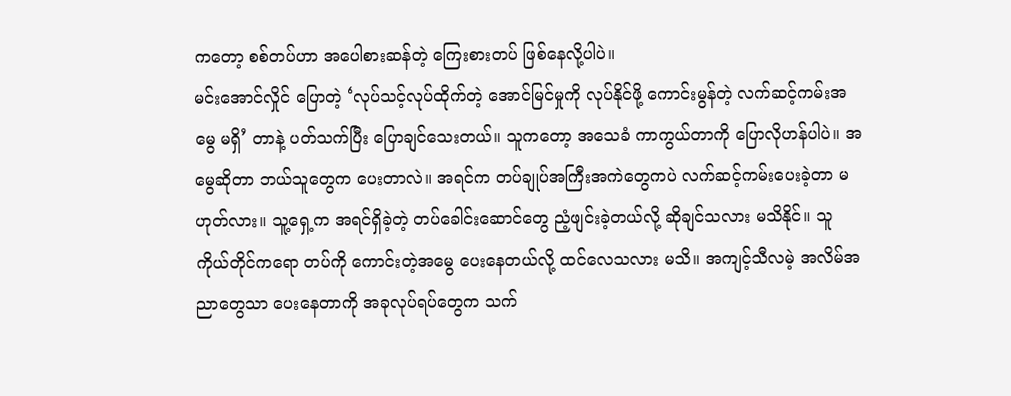ကတော့ စစ်တပ်ဟာ အပေါစားဆန်တဲ့ ကြေးစားတပ် ဖြစ်နေလို့ပါပဲ။
မင်းအောင်လှိုင် ပြောတဲ့ ‘လုပ်သင့်လုပ်ထိုက်တဲ့ အောင်မြင်မှုကို လုပ်နိုင်ဖို့ ကောင်းမွန်တဲ့ လက်ဆင့်ကမ်းအမွေ မရှိ’ တာနဲ့ ပတ်သက်ပြီး ပြောချင်သေးတယ်။ သူကတော့ အသေခံ ကာကွယ်တာကို ပြောလိုဟန်ပါပဲ။ အမွေဆိုတာ ဘယ်သူတွေက ပေးတာလဲ။ အရင်က တပ်ချုပ်အကြီးအကဲတွေကပဲ လက်ဆင့်ကမ်းပေးခဲ့တာ မဟုတ်လား။ သူ့ရှေ့က အရင်ရှိခဲ့တဲ့ တပ်ခေါင်းဆောင်တွေ ညံ့ဖျင်းခဲ့တယ်လို့ ဆိုချင်သလား မသိနိုင်။ သူကိုယ်တိုင်ကရော တပ်ကို ကောင်းတဲ့အမွေ ပေးနေတယ်လို့ ထင်လေသလား မသိ။ အကျင့်သီလမဲ့ အလိမ်အညာတွေသာ ပေးနေတာကို အခုလုပ်ရပ်တွေက သက်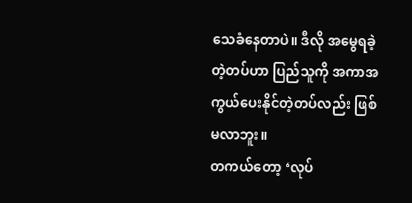သေခံနေတာပဲ။ ဒီလို အမွေရခဲ့တဲ့တပ်ဟာ ပြည်သူကို အကာအကွယ်ပေးနိုင်တဲ့တပ်လည်း ဖြစ်မလာဘူး။
တကယ်တော့ ‘လုပ်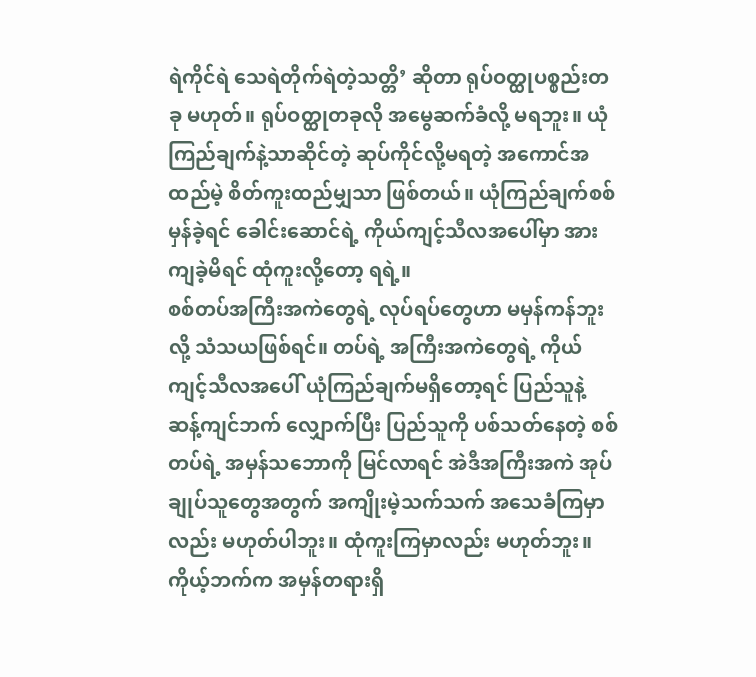ရဲကိုင်ရဲ သေရဲတိုက်ရဲတဲ့သတ္တိ’ ဆိုတာ ရုပ်ဝတ္ထုပစ္စည်းတခု မဟုတ်။ ရုပ်ဝတ္ထုတခုလို အမွေဆက်ခံလို့ မရဘူး။ ယုံကြည်ချက်နဲ့သာဆိုင်တဲ့ ဆုပ်ကိုင်လို့မရတဲ့ အကောင်အထည်မဲ့ စိတ်ကူးထည်မျှသာ ဖြစ်တယ်။ ယုံကြည်ချက်စစ်မှန်ခဲ့ရင် ခေါင်းဆောင်ရဲ့ ကိုယ်ကျင့်သီလအပေါ်မှာ အားကျခဲ့မိရင် ထုံကူးလို့တော့ ရရဲ့။
စစ်တပ်အကြီးအကဲတွေရဲ့ လုပ်ရပ်တွေဟာ မမှန်ကန်ဘူးလို့ သံသယဖြစ်ရင်။ တပ်ရဲ့ အကြီးအကဲတွေရဲ့ ကိုယ်ကျင့်သီလအပေါ် ယုံကြည်ချက်မရှိတော့ရင် ပြည်သူနဲ့ ဆန့်ကျင်ဘက် လျှောက်ပြီး ပြည်သူကို ပစ်သတ်နေတဲ့ စစ်တပ်ရဲ့ အမှန်သဘောကို မြင်လာရင် အဲဒီအကြီးအကဲ အုပ်ချုပ်သူတွေအတွက် အကျိုးမဲ့သက်သက် အသေခံကြမှာလည်း မဟုတ်ပါဘူး။ ထုံကူးကြမှာလည်း မဟုတ်ဘူး။
ကိုယ့်ဘက်က အမှန်တရားရှိ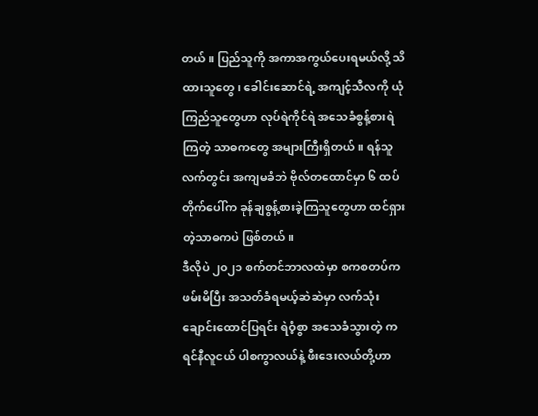တယ်။ ပြည်သူကို အကာအကွယ်ပေးရမယ်လို့ သိထားသူတွေ၊ ခေါင်းဆောင်ရဲ့ အကျင့်သီလကို ယုံကြည်သူတွေဟာ လုပ်ရဲကိုင်ရဲ အသေခံစွန့်စားရဲကြတဲ့ သာဓကတွေ အများကြီးရှိတယ်။ ရန်သူလက်တွင်း အကျမခံဘဲ ဗိုလ်တထောင်မှာ ၆ ထပ်တိုက်ပေါ်က ခုန်ချစွန့်စားခဲ့ကြသူတွေဟာ ထင်ရှားတဲ့သာဓကပဲ ဖြစ်တယ်။
ဒီလိုပဲ ၂၀၂၁ စက်တင်ဘာလထဲမှာ စကစတပ်က ဖမ်းမိပြီး အသတ်ခံရမယ့်ဆဲဆဲမှာ လက်သုံးချောင်းထောင်ပြရင်း ရဲဝံ့စွာ အသေခံသွားတဲ့ ကရင်နီလူငယ် ပါစကွာလယ်နဲ့ ဖီးဒေးလယ်တို့ဟာ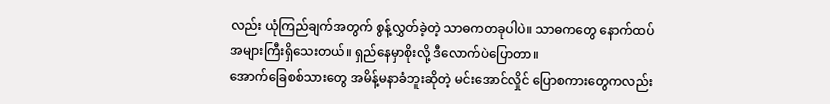လည်း ယုံကြည်ချက်အတွက် စွန့်လွှတ်ခဲ့တဲ့ သာဓကတခုပါပဲ။ သာဓကတွေ နောက်ထပ် အများကြီးရှိသေးတယ်။ ရှည်နေမှာစိုးလို့ ဒီလောက်ပဲပြောတာ။
အောက်ခြေစစ်သားတွေ အမိန့်မနာခံဘူးဆိုတဲ့ မင်းအောင်လှိုင် ပြောစကားတွေကလည်း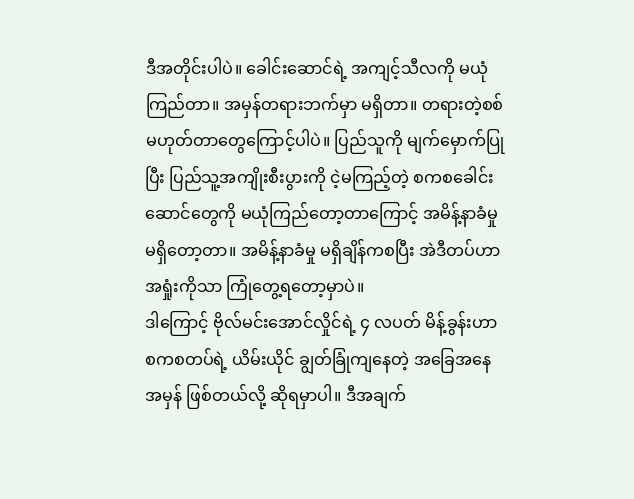ဒီအတိုင်းပါပဲ။ ခေါင်းဆောင်ရဲ့ အကျင့်သီလကို မယုံကြည်တာ။ အမှန်တရားဘက်မှာ မရှိတာ။ တရားတဲ့စစ် မဟုတ်တာတွေကြောင့်ပါပဲ။ ပြည်သူကို မျက်မှောက်ပြုပြီး ပြည်သူ့အကျိုးစီးပွားကို ငဲ့မကြည့်တဲ့ စကစခေါင်းဆောင်တွေကို မယုံကြည်တော့တာကြောင့် အမိန့်နာခံမှု မရှိတော့တာ။ အမိန့်နာခံမှု မရှိချိန်ကစပြီး အဲဒီတပ်ဟာ အရှုံးကိုသာ ကြုံတွေ့ရတော့မှာပဲ။
ဒါကြောင့် ဗိုလ်မင်းအောင်လှိုင်ရဲ့ ၄ လပတ် မိန့်ခွန်းဟာ စကစတပ်ရဲ့ ယိမ်းယိုင် ချွတ်ခြုံကျနေတဲ့ အခြေအနေအမှန် ဖြစ်တယ်လို့ ဆိုရမှာပါ။ ဒီအချက်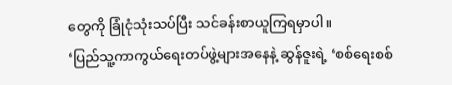တွေကို ခြုံငုံသုံးသပ်ပြီး သင်ခန်းစာယူကြရမှာပါ။
‘ပြည်သူ့ကာကွယ်ရေးတပ်ဖွဲ့များအနေနဲ့ ဆွန်ဇူးရဲ့ ‘စစ်ရေးစစ်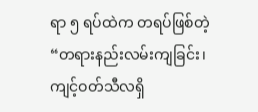ရာ ၅ ရပ်ထဲက တရပ်ဖြစ်တဲ့ “တရားနည်းလမ်းကျခြင်း၊ ကျင့်ဝတ်သီလရှိ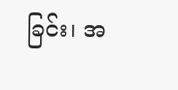ခြင်း၊ အ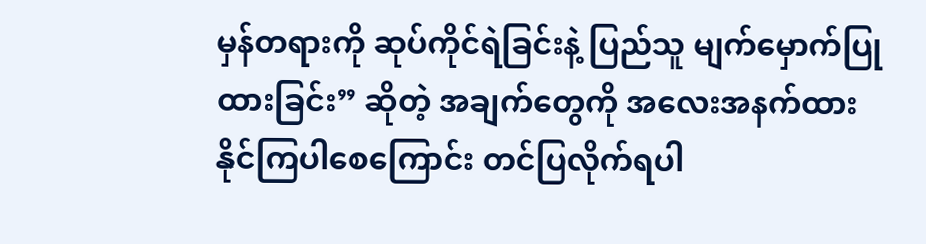မှန်တရားကို ဆုပ်ကိုင်ရဲခြင်းနဲ့ ပြည်သူ မျက်မှောက်ပြုထားခြင်း” ဆိုတဲ့ အချက်တွေကို အလေးအနက်ထားနိုင်ကြပါစေကြောင်း တင်ပြလိုက်ရပါ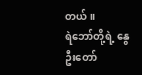တယ်။
ရဲဘော်တို့ရဲ့ နွေဦးတော်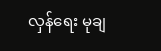လှန်ရေး မုချ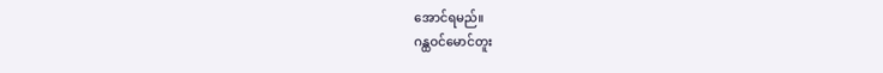အောင်ရမည်။
ဂန္ထဝင်မောင်တူး